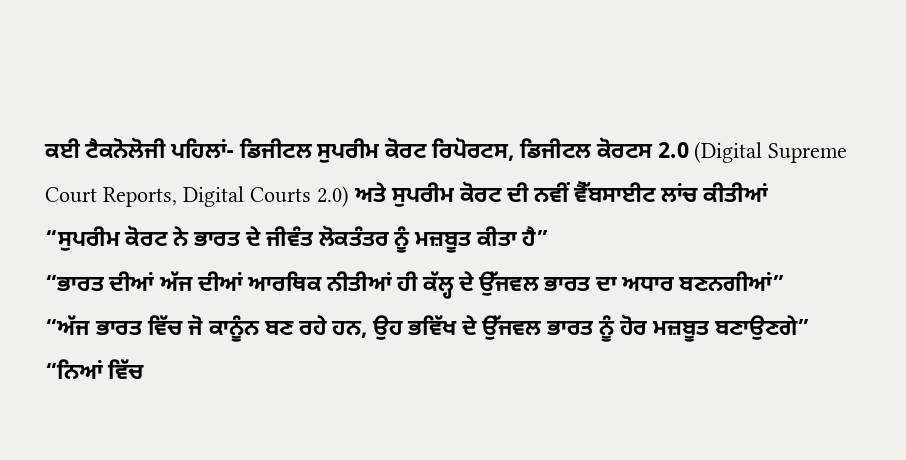ਕਈ ਟੈਕਨੋਲੋਜੀ ਪਹਿਲਾਂ- ਡਿਜੀਟਲ ਸੁਪਰੀਮ ਕੋਰਟ ਰਿਪੋਰਟਸ, ਡਿਜੀਟਲ ਕੋਰਟਸ 2.0 (Digital Supreme Court Reports, Digital Courts 2.0) ਅਤੇ ਸੁਪਰੀਮ ਕੋਰਟ ਦੀ ਨਵੀਂ ਵੈੱਬਸਾਈਟ ਲਾਂਚ ਕੀਤੀਆਂ
“ਸੁਪਰੀਮ ਕੋਰਟ ਨੇ ਭਾਰਤ ਦੇ ਜੀਵੰਤ ਲੋਕਤੰਤਰ ਨੂੰ ਮਜ਼ਬੂਤ ਕੀਤਾ ਹੈ”
“ਭਾਰਤ ਦੀਆਂ ਅੱਜ ਦੀਆਂ ਆਰਥਿਕ ਨੀਤੀਆਂ ਹੀ ਕੱਲ੍ਹ ਦੇ ਉੱਜਵਲ ਭਾਰਤ ਦਾ ਅਧਾਰ ਬਣਨਗੀਆਂ”
“ਅੱਜ ਭਾਰਤ ਵਿੱਚ ਜੋ ਕਾਨੂੰਨ ਬਣ ਰਹੇ ਹਨ, ਉਹ ਭਵਿੱਖ ਦੇ ਉੱਜਵਲ ਭਾਰਤ ਨੂੰ ਹੋਰ ਮਜ਼ਬੂਤ ਬਣਾਉਣਗੇ”
“ਨਿਆਂ ਵਿੱਚ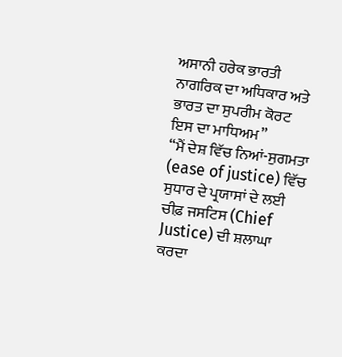ਅਸਾਨੀ ਹਰੇਕ ਭਾਰਤੀ ਨਾਗਰਿਕ ਦਾ ਅਧਿਕਾਰ ਅਤੇ ਭਾਰਤ ਦਾ ਸੁਪਰੀਮ ਕੋਰਟ ਇਸ ਦਾ ਮਾਧਿਅਮ”
“ਮੈਂ ਦੇਸ਼ ਵਿੱਚ ਨਿਆਂ-ਸੁਗਮਤਾ (ease of justice) ਵਿੱਚ ਸੁਧਾਰ ਦੇ ਪ੍ਰਯਾਸਾਂ ਦੇ ਲਈ ਚੀਫ਼ ਜਸਟਿਸ (Chief Justice) ਦੀ ਸ਼ਲਾਘਾ ਕਰਦਾ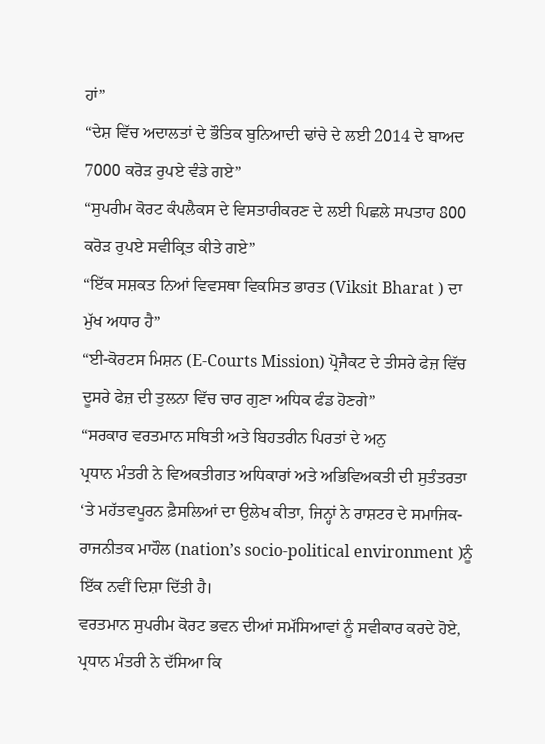ਹਾਂ”
“ਦੇਸ਼ ਵਿੱਚ ਅਦਾਲਤਾਂ ਦੇ ਭੌਤਿਕ ਬੁਨਿਆਦੀ ਢਾਂਚੇ ਦੇ ਲਈ 2014 ਦੇ ਬਾਅਦ 7000 ਕਰੋੜ ਰੁਪਏ ਵੰਡੇ ਗਏ”
“ਸੁਪਰੀਮ ਕੋਰਟ ਕੰਪਲੈਕਸ ਦੇ ਵਿਸਤਾਰੀਕਰਣ ਦੇ ਲਈ ਪਿਛਲੇ ਸਪਤਾਹ 800 ਕਰੋੜ ਰੁਪਏ ਸਵੀਕ੍ਰਿਤ ਕੀਤੇ ਗਏ”
“ਇੱਕ ਸਸ਼ਕਤ ਨਿਆਂ ਵਿਵਸਥਾ ਵਿਕਸਿਤ ਭਾਰਤ (Viksit Bharat ) ਦਾ ਮੁੱਖ ਅਧਾਰ ਹੈ”
“ਈ-ਕੋਰਟਸ ਮਿਸ਼ਨ (E-Courts Mission) ਪ੍ਰੋਜੈਕਟ ਦੇ ਤੀਸਰੇ ਫੇਜ਼ ਵਿੱਚ ਦੂਸਰੇ ਫੇਜ਼ ਦੀ ਤੁਲਨਾ ਵਿੱਚ ਚਾਰ ਗੁਣਾ ਅਧਿਕ ਫੰਡ ਹੋਣਗੇ”
“ਸਰਕਾਰ ਵਰਤਮਾਨ ਸਥਿਤੀ ਅਤੇ ਬਿਹਤਰੀਨ ਪਿਰਤਾਂ ਦੇ ਅਨੁ
ਪ੍ਰਧਾਨ ਮੰਤਰੀ ਨੇ ਵਿਅਕਤੀਗਤ ਅਧਿਕਾਰਾਂ ਅਤੇ ਅਭਿਵਿਅਕਤੀ ਦੀ ਸੁਤੰਤਰਤਾ ‘ਤੇ ਮਹੱਤਵਪੂਰਨ ਫ਼ੈਸਲਿਆਂ ਦਾ ਉਲੇਖ ਕੀਤਾ, ਜਿਨ੍ਹਾਂ ਨੇ ਰਾਸ਼ਟਰ ਦੇ ਸਮਾਜਿਕ-ਰਾਜਨੀਤਕ ਮਾਹੌਲ (nation’s socio-political environment )ਨੂੰ ਇੱਕ ਨਵੀਂ ਦਿਸ਼ਾ ਦਿੱਤੀ ਹੈ।
ਵਰਤਮਾਨ ਸੁਪਰੀਮ ਕੋਰਟ ਭਵਨ ਦੀਆਂ ਸਮੱਸਿਆਵਾਂ ਨੂੰ ਸਵੀਕਾਰ ਕਰਦੇ ਹੋਏ, ਪ੍ਰਧਾਨ ਮੰਤਰੀ ਨੇ ਦੱਸਿਆ ਕਿ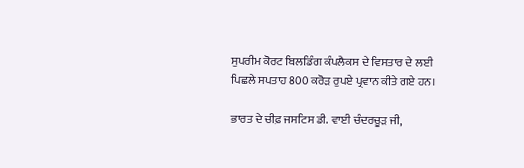ਸੁਪਰੀਮ ਕੋਰਟ ਬਿਲਡਿੰਗ ਕੰਪਲੈਕਸ ਦੇ ਵਿਸਤਾਰ ਦੇ ਲਈ ਪਿਛਲੇ ਸਪਤਾਹ 800 ਕਰੋੜ ਰੁਪਏ ਪ੍ਰਵਾਨ ਕੀਤੇ ਗਏ ਹਨ।

ਭਾਰਤ ਦੇ ਚੀਫ਼ ਜਸਟਿਸ ਡੀ. ਵਾਈ ਚੰਦਰਚੂੜ ਜੀ,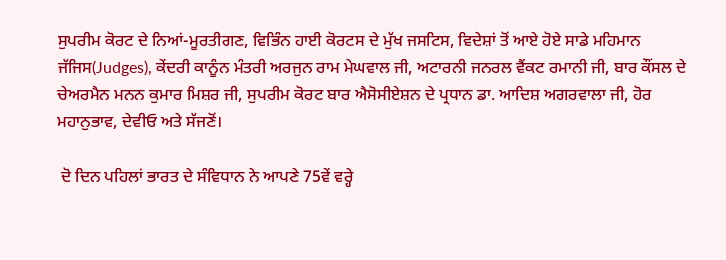ਸੁਪਰੀਮ ਕੋਰਟ ਦੇ ਨਿਆਂ-ਮੂਰਤੀਗਣ, ਵਿਭਿੰਨ ਹਾਈ ਕੋਰਟਸ ਦੇ ਮੁੱਖ ਜਸਟਿਸ, ਵਿਦੇਸ਼ਾਂ ਤੋਂ ਆਏ ਹੋਏ ਸਾਡੇ ਮਹਿਮਾਨ ਜੱਜਿਸ(Judges), ਕੇਂਦਰੀ ਕਾਨੂੰਨ ਮੰਤਰੀ ਅਰਜੁਨ ਰਾਮ ਮੇਘਵਾਲ ਜੀ, ਅਟਾਰਨੀ ਜਨਰਲ ਵੈਂਕਟ ਰਮਾਨੀ ਜੀ, ਬਾਰ ਕੌਂਸਲ ਦੇ ਚੇਅਰਮੈਨ ਮਨਨ ਕੁਮਾਰ ਮਿਸ਼ਰ ਜੀ, ਸੁਪਰੀਮ ਕੋਰਟ ਬਾਰ ਐਸੋਸੀਏਸ਼ਨ ਦੇ ਪ੍ਰਧਾਨ ਡਾ. ਆਦਿਸ਼ ਅਗਰਵਾਲਾ ਜੀ, ਹੋਰ ਮਹਾਨੁਭਾਵ, ਦੇਵੀਓ ਅਤੇ ਸੱਜਣੋਂ।

 ਦੋ ਦਿਨ ਪਹਿਲਾਂ ਭਾਰਤ ਦੇ ਸੰਵਿਧਾਨ ਨੇ ਆਪਣੇ 75ਵੇਂ ਵਰ੍ਹੇ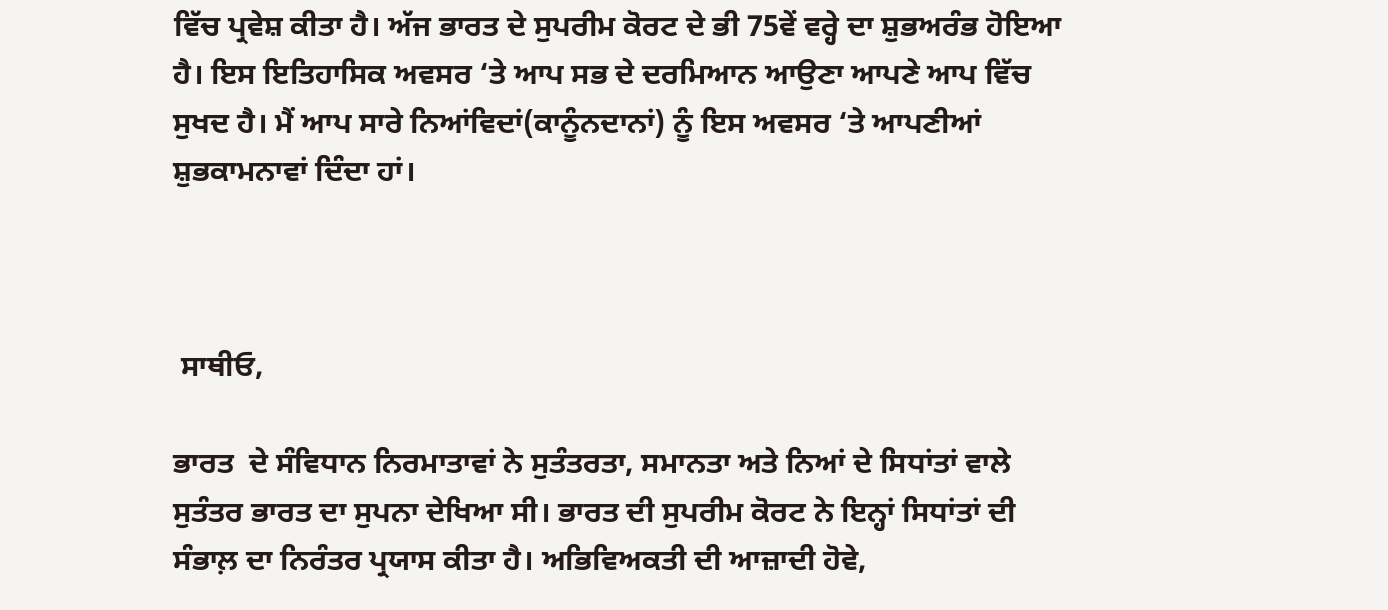ਵਿੱਚ ਪ੍ਰਵੇਸ਼ ਕੀਤਾ ਹੈ। ਅੱਜ ਭਾਰਤ ਦੇ ਸੁਪਰੀਮ ਕੋਰਟ ਦੇ ਭੀ 75ਵੇਂ ਵਰ੍ਹੇ ਦਾ ਸ਼ੁਭਅਰੰਭ ਹੋਇਆ ਹੈ। ਇਸ ਇਤਿਹਾਸਿਕ ਅਵਸਰ ‘ਤੇ ਆਪ ਸਭ ਦੇ ਦਰਮਿਆਨ ਆਉਣਾ ਆਪਣੇ ਆਪ ਵਿੱਚ ਸੁਖਦ ਹੈ। ਮੈਂ ਆਪ ਸਾਰੇ ਨਿਆਂਵਿਦਾਂ(ਕਾਨੂੰਨਦਾਨਾਂ) ਨੂੰ ਇਸ ਅਵਸਰ ‘ਤੇ ਆਪਣੀਆਂ ਸ਼ੁਭਕਾਮਨਾਵਾਂ ਦਿੰਦਾ ਹਾਂ।



 ਸਾਥੀਓ,

ਭਾਰਤ  ਦੇ ਸੰਵਿਧਾਨ ਨਿਰਮਾਤਾਵਾਂ ਨੇ ਸੁਤੰਤਰਤਾ, ਸਮਾਨਤਾ ਅਤੇ ਨਿਆਂ ਦੇ ਸਿਧਾਂਤਾਂ ਵਾਲੇ ਸੁਤੰਤਰ ਭਾਰਤ ਦਾ ਸੁਪਨਾ ਦੇਖਿਆ ਸੀ। ਭਾਰਤ ਦੀ ਸੁਪਰੀਮ ਕੋਰਟ ਨੇ ਇਨ੍ਹਾਂ ਸਿਧਾਂਤਾਂ ਦੀ ਸੰਭਾਲ਼ ਦਾ ਨਿਰੰਤਰ ਪ੍ਰਯਾਸ ਕੀਤਾ ਹੈ। ਅਭਿਵਿਅਕਤੀ ਦੀ ਆਜ਼ਾਦੀ ਹੋਵੇ,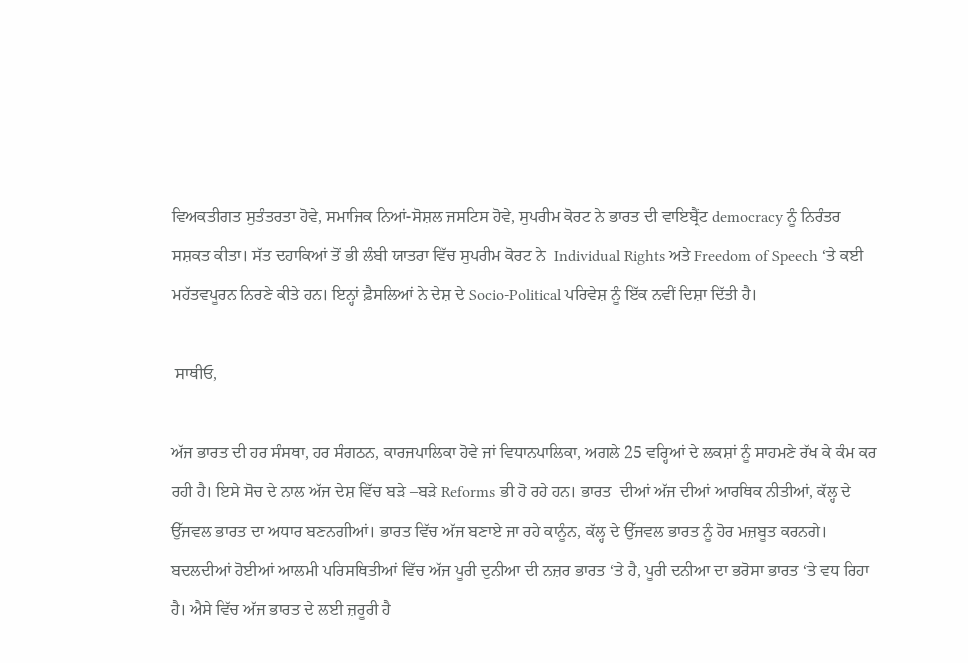ਵਿਅਕਤੀਗਤ ਸੁਤੰਤਰਤਾ ਹੋਵੇ, ਸਮਾਜਿਕ ਨਿਆਂ-ਸੋਸ਼ਲ ਜਸਟਿਸ ਹੋਵੇ, ਸੁਪਰੀਮ ਕੋਰਟ ਨੇ ਭਾਰਤ ਦੀ ਵਾਇਬ੍ਰੈਂਟ democracy ਨੂੰ ਨਿਰੰਤਰ ਸਸ਼ਕਤ ਕੀਤਾ। ਸੱਤ ਦਹਾਕਿਆਂ ਤੋਂ ਭੀ ਲੰਬੀ ਯਾਤਰਾ ਵਿੱਚ ਸੁਪਰੀਮ ਕੋਰਟ ਨੇ  Individual Rights ਅਤੇ Freedom of Speech ‘ਤੇ ਕਈ ਮਹੱਤਵਪੂਰਨ ਨਿਰਣੇ ਕੀਤੇ ਹਨ। ਇਨ੍ਹਾਂ ਫ਼ੈਸਲਿਆਂ ਨੇ ਦੇਸ਼ ਦੇ Socio-Political ਪਰਿਵੇਸ਼ ਨੂੰ ਇੱਕ ਨਵੀਂ ਦਿਸ਼ਾ ਦਿੱਤੀ ਹੈ।

 ਸਾਥੀਓ,

ਅੱਜ ਭਾਰਤ ਦੀ ਹਰ ਸੰਸਥਾ, ਹਰ ਸੰਗਠਨ, ਕਾਰਜਪਾਲਿਕਾ ਹੋਵੇ ਜਾਂ ਵਿਧਾਨਪਾਲਿਕਾ, ਅਗਲੇ 25 ਵਰ੍ਹਿਆਂ ਦੇ ਲਕਸ਼ਾਂ ਨੂੰ ਸਾਹਮਣੇ ਰੱਖ ਕੇ ਕੰਮ ਕਰ ਰਹੀ ਹੈ। ਇਸੇ ਸੋਚ ਦੇ ਨਾਲ ਅੱਜ ਦੇਸ਼ ਵਿੱਚ ਬੜੇ –ਬੜੇ Reforms ਭੀ ਹੋ ਰਹੇ ਹਨ। ਭਾਰਤ  ਦੀਆਂ ਅੱਜ ਦੀਆਂ ਆਰਥਿਕ ਨੀਤੀਆਂ, ਕੱਲ੍ਹ ਦੇ ਉੱਜਵਲ ਭਾਰਤ ਦਾ ਅਧਾਰ ਬਣਨਗੀਆਂ। ਭਾਰਤ ਵਿੱਚ ਅੱਜ ਬਣਾਏ ਜਾ ਰਹੇ ਕਾਨੂੰਨ, ਕੱਲ੍ਹ ਦੇ ਉੱਜਵਲ ਭਾਰਤ ਨੂੰ ਹੋਰ ਮਜ਼ਬੂਤ ਕਰਨਗੇ। ਬਦਲਦੀਆਂ ਹੋਈਆਂ ਆਲਮੀ ਪਰਿਸਥਿਤੀਆਂ ਵਿੱਚ ਅੱਜ ਪੂਰੀ ਦੁਨੀਆ ਦੀ ਨਜ਼ਰ ਭਾਰਤ ‘ਤੇ ਹੈ, ਪੂਰੀ ਦਨੀਆ ਦਾ ਭਰੋਸਾ ਭਾਰਤ ‘ਤੇ ਵਧ ਰਿਹਾ ਹੈ। ਐਸੇ ਵਿੱਚ ਅੱਜ ਭਾਰਤ ਦੇ ਲਈ ਜ਼ਰੂਰੀ ਹੈ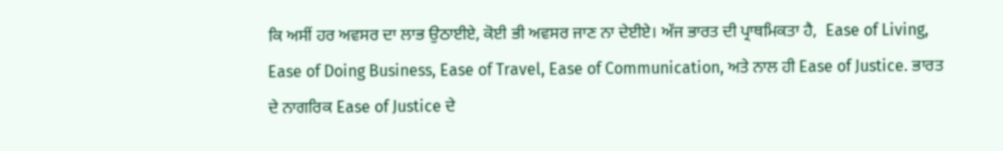ਕਿ ਅਸੀਂ ਹਰ ਅਵਸਰ ਦਾ ਲਾਭ ਉਠਾਈਏ, ਕੋਈ ਭੀ ਅਵਸਰ ਜਾਣ ਨਾ ਦੇਈਏ। ਅੱਜ ਭਾਰਤ ਦੀ ਪ੍ਰਾਥਮਿਕਤਾ ਹੈ,  Ease of Living, Ease of Doing Business, Ease of Travel, Ease of Communication, ਅਤੇ ਨਾਲ ਹੀ Ease of Justice. ਭਾਰਤ  ਦੇ ਨਾਗਰਿਕ Ease of Justice ਦੇ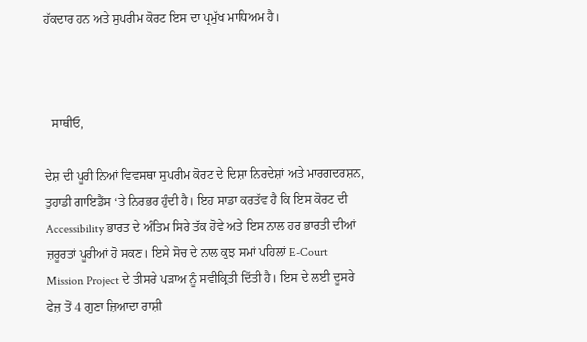ਹੱਕਦਾਰ ਹਨ ਅਤੇ ਸੁਪਰੀਮ ਕੋਰਟ ਇਸ ਦਾ ਪ੍ਰਮੁੱਖ ਮਾਧਿਅਮ ਹੈ।



  ਸਾਥੀਓ,

ਦੇਸ਼ ਦੀ ਪੂਰੀ ਨਿਆਂ ਵਿਵਸਥਾ ਸੁਪਰੀਮ ਕੋਰਟ ਦੇ ਦਿਸ਼ਾ ਨਿਰਦੇਸ਼ਾਂ ਅਤੇ ਮਾਰਗਦਰਸ਼ਨ, ਤੁਹਾਡੀ ਗਾਇਡੈਂਸ ‘ਤੇ ਨਿਰਭਰ ਹੁੰਦੀ ਹੈ। ਇਹ ਸਾਡਾ ਕਰਤੱਵ ਹੈ ਕਿ ਇਸ ਕੋਰਟ ਦੀ Accessibility ਭਾਰਤ ਦੇ ਅੰਤਿਮ ਸਿਰੇ ਤੱਕ ਹੋਵੇ ਅਤੇ ਇਸ ਨਾਲ ਹਰ ਭਾਰਤੀ ਦੀਆਂ ਜ਼ਰੂਰਤਾਂ ਪੂਰੀਆਂ ਹੋ ਸਕਣ। ਇਸੇ ਸੋਚ ਦੇ ਨਾਲ ਕੁਝ ਸਮਾਂ ਪਹਿਲਾਂ E-Court Mission Project ਦੇ ਤੀਸਰੇ ਪੜਾਅ ਨੂੰ ਸਵੀਕ੍ਰਿਤੀ ਦਿੱਤੀ ਹੈ। ਇਸ ਦੇ ਲਈ ਦੂਸਰੇ ਫੇਜ਼ ਤੋਂ 4 ਗੁਣਾ ਜ਼ਿਆਦਾ ਰਾਸ਼ੀ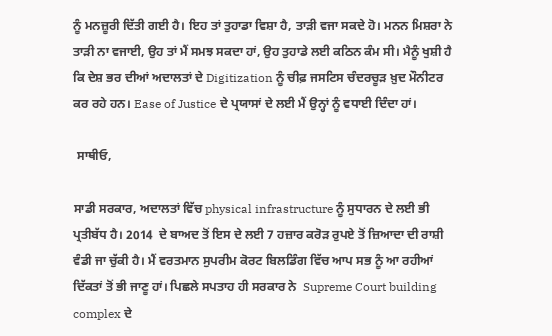ਨੂੰ ਮਨਜ਼ੂਰੀ ਦਿੱਤੀ ਗਈ ਹੈ। ਇਹ ਤਾਂ ਤੁਹਾਡਾ ਵਿਸ਼ਾ ਹੈ, ਤਾੜੀ ਵਜਾ ਸਕਦੇ ਹੋ। ਮਨਨ ਮਿਸ਼ਰਾ ਨੇ ਤਾੜੀ ਨਾ ਵਜਾਈ, ਉਹ ਤਾਂ ਮੈਂ ਸਮਝ ਸਕਦਾ ਹਾਂ, ਉਹ ਤੁਹਾਡੇ ਲਈ ਕਠਿਨ ਕੰਮ ਸੀ। ਮੈਨੂੰ ਖੁਸ਼ੀ ਹੈ ਕਿ ਦੇਸ਼ ਭਰ ਦੀਆਂ ਅਦਾਲਤਾਂ ਦੇ Digitization ਨੂੰ ਚੀਫ਼ ਜਸਟਿਸ ਚੰਦਰਚੂੜ ਖ਼ੁਦ ਮੌਨੀਟਰ ਕਰ ਰਹੇ ਹਨ। Ease of Justice ਦੇ ਪ੍ਰਯਾਸਾਂ ਦੇ ਲਈ ਮੈਂ ਉਨ੍ਹਾਂ ਨੂੰ ਵਧਾਈ ਦਿੰਦਾ ਹਾਂ।

 ਸਾਥੀਓ,

ਸਾਡੀ ਸਰਕਾਰ, ਅਦਾਲਤਾਂ ਵਿੱਚ physical infrastructure ਨੂੰ ਸੁਧਾਰਨ ਦੇ ਲਈ ਭੀ ਪ੍ਰਤੀਬੱਧ ਹੈ। 2014  ਦੇ ਬਾਅਦ ਤੋਂ ਇਸ ਦੇ ਲਈ 7 ਹਜ਼ਾਰ ਕਰੋੜ ਰੁਪਏ ਤੋਂ ਜ਼ਿਆਦਾ ਦੀ ਰਾਸ਼ੀ ਵੰਡੀ ਜਾ ਚੁੱਕੀ ਹੈ। ਮੈਂ ਵਰਤਮਾਨ ਸੁਪਰੀਮ ਕੋਰਟ ਬਿਲਡਿੰਗ ਵਿੱਚ ਆਪ ਸਭ ਨੂੰ ਆ ਰਹੀਆਂ ਦਿੱਕਤਾਂ ਤੋਂ ਭੀ ਜਾਣੂ ਹਾਂ। ਪਿਛਲੇ ਸਪਤਾਹ ਹੀ ਸਰਕਾਰ ਨੇ  Supreme Court building complex ਦੇ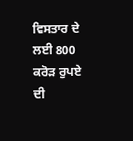ਵਿਸਤਾਰ ਦੇ ਲਈ 800 ਕਰੋੜ ਰੁਪਏ ਦੀ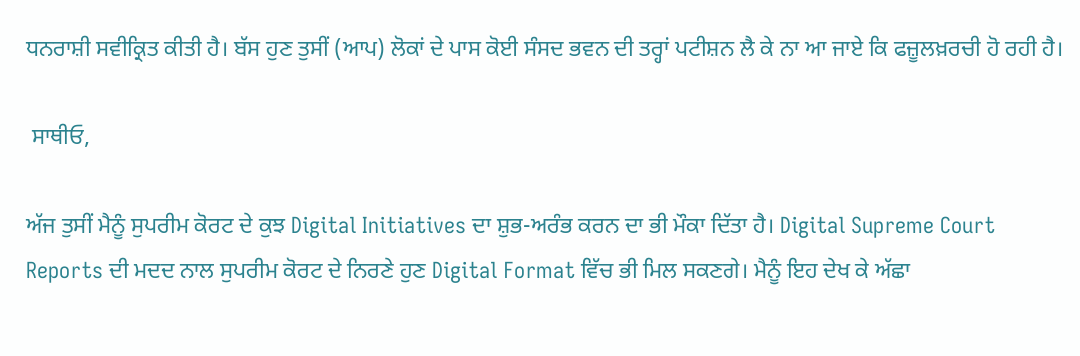ਧਨਰਾਸ਼ੀ ਸਵੀਕ੍ਰਿਤ ਕੀਤੀ ਹੈ। ਬੱਸ ਹੁਣ ਤੁਸੀਂ (ਆਪ) ਲੋਕਾਂ ਦੇ ਪਾਸ ਕੋਈ ਸੰਸਦ ਭਵਨ ਦੀ ਤਰ੍ਹਾਂ ਪਟੀਸ਼ਨ ਲੈ ਕੇ ਨਾ ਆ ਜਾਏ ਕਿ ਫਜ਼ੂਲਖ਼ਰਚੀ ਹੋ ਰਹੀ ਹੈ।

 ਸਾਥੀਓ,

ਅੱਜ ਤੁਸੀਂ ਮੈਨੂੰ ਸੁਪਰੀਮ ਕੋਰਟ ਦੇ ਕੁਝ Digital Initiatives ਦਾ ਸ਼ੁਭ-ਅਰੰਭ ਕਰਨ ਦਾ ਭੀ ਮੌਕਾ ਦਿੱਤਾ ਹੈ। Digital Supreme Court Reports ਦੀ ਮਦਦ ਨਾਲ ਸੁਪਰੀਮ ਕੋਰਟ ਦੇ ਨਿਰਣੇ ਹੁਣ Digital Format ਵਿੱਚ ਭੀ ਮਿਲ ਸਕਣਗੇ। ਮੈਨੂੰ ਇਹ ਦੇਖ ਕੇ ਅੱਛਾ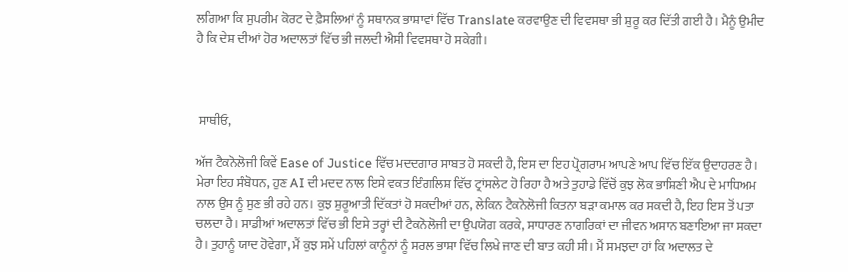ਲਗਿਆ ਕਿ ਸੁਪਰੀਮ ਕੋਰਟ ਦੇ ਫ਼ੈਸਲਿਆਂ ਨੂੰ ਸਥਾਨਕ ਭਾਸ਼ਾਵਾਂ ਵਿੱਚ Translate ਕਰਵਾਉਣ ਦੀ ਵਿਵਸਥਾ ਭੀ ਸ਼ੁਰੂ ਕਰ ਦਿੱਤੀ ਗਈ ਹੈ। ਮੈਨੂੰ ਉਮੀਦ ਹੈ ਕਿ ਦੇਸ਼ ਦੀਆਂ ਹੋਰ ਅਦਾਲਤਾਂ ਵਿੱਚ ਭੀ ਜਲਦੀ ਐਸੀ ਵਿਵਸਥਾ ਹੋ ਸਕੇਗੀ।



 ਸਾਥੀਓ,

ਅੱਜ ਟੈਕਨੋਲੋਜੀ ਕਿਵੇਂ Ease of Justice ਵਿੱਚ ਮਦਦਗਾਰ ਸਾਬਤ ਹੋ ਸਕਦੀ ਹੈ, ਇਸ ਦਾ ਇਹ ਪ੍ਰੋਗਰਾਮ ਆਪਣੇ ਆਪ ਵਿੱਚ ਇੱਕ ਉਦਾਹਰਣ ਹੈ। ਮੇਰਾ ਇਹ ਸੰਬੋਧਨ, ਹੁਣ AI ਦੀ ਮਦਦ ਨਾਲ ਇਸੇ ਵਕਤ ਇੰਗਲਿਸ਼ ਵਿੱਚ ਟ੍ਰਾਂਸਲੇਟ ਹੋ ਰਿਹਾ ਹੈ ਅਤੇ ਤੁਹਾਡੇ ਵਿੱਚੋਂ ਕੁਝ ਲੋਕ ਭਾਸ਼ਿਣੀ ਐਪ ਦੇ ਮਾਧਿਅਮ ਨਾਲ ਉਸ ਨੂੰ ਸੁਣ ਭੀ ਰਹੇ ਹਨ। ਕੁਝ ਸ਼ੁਰੂਆਤੀ ਦਿੱਕਤਾਂ ਹੋ ਸਕਦੀਆਂ ਹਨ, ਲੇਕਿਨ ਟੈਕਨੋਲੋਜੀ ਕਿਤਨਾ ਬੜਾ ਕਮਾਲ ਕਰ ਸਕਦੀ ਹੈ, ਇਹ ਇਸ ਤੋਂ ਪਤਾ ਚਲਦਾ ਹੈ। ਸਾਡੀਆਂ ਅਦਾਲਤਾਂ ਵਿੱਚ ਭੀ ਇਸੇ ਤਰ੍ਹਾਂ ਦੀ ਟੈਕਨੋਲੋਜੀ ਦਾ ਉਪਯੋਗ ਕਰਕੇ, ਸਾਧਾਰਣ ਨਾਗਰਿਕਾਂ ਦਾ ਜੀਵਨ ਅਸਾਨ ਬਣਾਇਆ ਜਾ ਸਕਦਾ ਹੈ। ਤੁਹਾਨੂੰ ਯਾਦ ਹੋਵੇਗਾ, ਮੈਂ ਕੁਝ ਸਮੇਂ ਪਹਿਲਾਂ ਕਾਨੂੰਨਾਂ ਨੂੰ ਸਰਲ ਭਾਸ਼ਾ ਵਿੱਚ ਲਿਖੇ ਜਾਣ ਦੀ ਬਾਤ ਕਹੀ ਸੀ। ਮੈਂ ਸਮਝਦਾ ਹਾਂ ਕਿ ਅਦਾਲਤ ਦੇ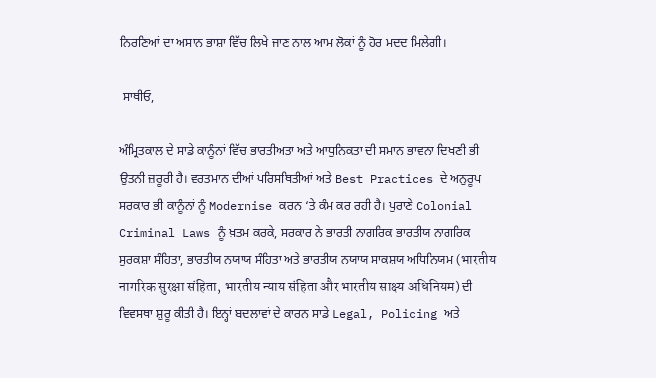ਨਿਰਣਿਆਂ ਦਾ ਅਸਾਨ ਭਾਸ਼ਾ ਵਿੱਚ ਲਿਖੇ ਜਾਣ ਨਾਲ ਆਮ ਲੋਕਾਂ ਨੂੰ ਹੋਰ ਮਦਦ ਮਿਲੇਗੀ।

 ਸਾਥੀਓ,

ਅੰਮ੍ਰਿਤਕਾਲ ਦੇ ਸਾਡੇ ਕਾਨੂੰਨਾਂ ਵਿੱਚ ਭਾਰਤੀਅਤਾ ਅਤੇ ਆਧੁਨਿਕਤਾ ਦੀ ਸਮਾਨ ਭਾਵਨਾ ਦਿਖਣੀ ਭੀ ਉਤਨੀ ਜ਼ਰੂਰੀ ਹੈ। ਵਰਤਮਾਨ ਦੀਆਂ ਪਰਿਸਥਿਤੀਆਂ ਅਤੇ Best Practices ਦੇ ਅਨੁਰੂਪ ਸਰਕਾਰ ਭੀ ਕਾਨੂੰਨਾਂ ਨੂੰ Modernise ਕਰਨ ‘ਤੇ ਕੰਮ ਕਰ ਰਹੀ ਹੈ। ਪੁਰਾਣੇ Colonial Criminal Laws ਨੂੰ ਖ਼ਤਮ ਕਰਕੇ, ਸਰਕਾਰ ਨੇ ਭਾਰਤੀ ਨਾਗਰਿਕ ਭਾਰਤੀਯ ਨਾਗਰਿਕ ਸੁਰਕਸ਼ਾ ਸੰਹਿਤਾ, ਭਾਰਤੀਯ ਨਯਾਯ ਸੰਹਿਤਾ ਅਤੇ ਭਾਰਤੀਯ ਨਯਾਯ ਸਾਕਸ਼ਯ ਅਧਿਨਿਯਮ (भारतीय नागरिक सुरक्षा संहिता, भारतीय न्याय संहिता और भारतीय साक्ष्य अधिनियम) ਦੀ ਵਿਵਸਥਾ ਸ਼ੁਰੂ ਕੀਤੀ ਹੈ। ਇਨ੍ਹਾਂ ਬਦਲਾਵਾਂ ਦੇ ਕਾਰਨ ਸਾਡੇ Legal, Policing ਅਤੇ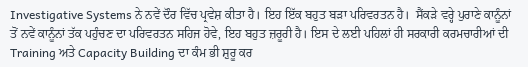Investigative Systems ਨੇ ਨਵੇਂ ਦੌਰ ਵਿੱਚ ਪ੍ਰਵੇਸ਼ ਕੀਤਾ ਹੈ। ਇਹ ਇੱਕ ਬਹੁਤ ਬੜਾ ਪਰਿਵਰਤਨ ਹੈ।  ਸੈਂਕੜੇ ਵਰ੍ਹੇ ਪੁਰਾਣੇ ਕਾਨੂੰਨਾਂ ਤੋਂ ਨਵੇਂ ਕਾਨੂੰਨਾਂ ਤੱਕ ਪਹੁੰਚਣ ਦਾ ਪਰਿਵਰਤਨ ਸਹਿਜ ਹੋਵੇ, ਇਹ ਬਹੁਤ ਜ਼ਰੂਰੀ ਹੈ। ਇਸ ਦੇ ਲਈ ਪਹਿਲਾਂ ਹੀ ਸਰਕਾਰੀ ਕਰਮਚਾਰੀਆਂ ਦੀ Training ਅਤੇ Capacity Building ਦਾ ਕੰਮ ਭੀ ਸ਼ੁਰੂ ਕਰ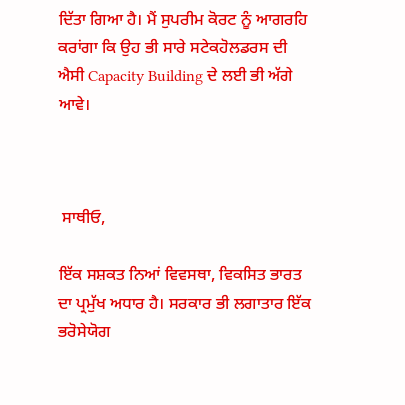ਦਿੱਤਾ ਗਿਆ ਹੈ। ਮੈਂ ਸੁਪਰੀਮ ਕੋਰਟ ਨੂੰ ਆਗਰਹਿ ਕਰਾਂਗਾ ਕਿ ਉਹ ਭੀ ਸਾਰੇ ਸਟੇਕਹੋਲਡਰਸ ਦੀ ਐਸੀ Capacity Building ਦੇ ਲਈ ਭੀ ਅੱਗੇ ਆਵੇ।



 ਸਾਥੀਓ,

ਇੱਕ ਸਸ਼ਕਤ ਨਿਆਂ ਵਿਵਸਥਾ, ਵਿਕਸਿਤ ਭਾਰਤ ਦਾ ਪ੍ਰਮੁੱਖ ਅਧਾਰ ਹੈ। ਸਰਕਾਰ ਭੀ ਲਗਾਤਾਰ ਇੱਕ ਭਰੋਸੇਯੋਗ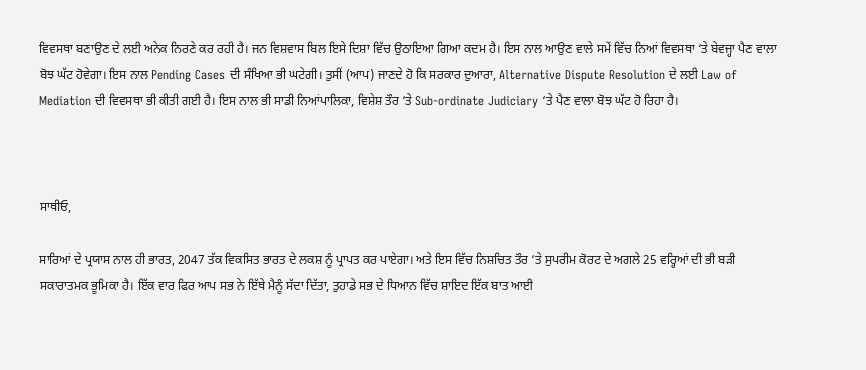ਵਿਵਸਥਾ ਬਣਾਉਣ ਦੇ ਲਈ ਅਨੇਕ ਨਿਰਣੇ ਕਰ ਰਹੀ ਹੈ। ਜਨ ਵਿਸ਼ਵਾਸ ਬਿਲ ਇਸੇ ਦਿਸ਼ਾ ਵਿੱਚ ਉਠਾਇਆ ਗਿਆ ਕਦਮ ਹੈ। ਇਸ ਨਾਲ ਆਉਣ ਵਾਲੇ ਸਮੇਂ ਵਿੱਚ ਨਿਆਂ ਵਿਵਸਥਾ ‘ਤੇ ਬੇਵਜ੍ਹਾ ਪੈਣ ਵਾਲਾ ਬੋਝ ਘੱਟ ਹੋਵੇਗਾ। ਇਸ ਨਾਲ Pending Cases ਦੀ ਸੰਖਿਆ ਭੀ ਘਟੇਗੀ। ਤੁਸੀਂ (ਆਪ) ਜਾਣਦੇ ਹੋ ਕਿ ਸਰਕਾਰ ਦੁਆਰਾ, Alternative Dispute Resolution ਦੇ ਲਈ Law of Mediation ਦੀ ਵਿਵਸਥਾ ਭੀ ਕੀਤੀ ਗਈ ਹੈ। ਇਸ ਨਾਲ ਭੀ ਸਾਡੀ ਨਿਆਂਪਾਲਿਕਾ, ਵਿਸ਼ੇਸ਼ ਤੌਰ ‘ਤੇ Sub-ordinate Judiciary ‘ਤੇ ਪੈਣ ਵਾਲਾ ਬੋਝ ਘੱਟ ਹੋ ਰਿਹਾ ਹੈ।



ਸਾਥੀਓ,

ਸਾਰਿਆਂ ਦੇ ਪ੍ਰਯਾਸ ਨਾਲ ਹੀ ਭਾਰਤ, 2047 ਤੱਕ ਵਿਕਸਿਤ ਭਾਰਤ ਦੇ ਲਕਸ਼ ਨੂੰ ਪ੍ਰਾਪਤ ਕਰ ਪਾਏਗਾ। ਅਤੇ ਇਸ ਵਿੱਚ ਨਿਸ਼ਚਿਤ ਤੌਰ ‘ਤੇ ਸੁਪਰੀਮ ਕੋਰਟ ਦੇ ਅਗਲੇ 25 ਵਰ੍ਹਿਆਂ ਦੀ ਭੀ ਬੜੀ ਸਕਾਰਾਤਮਕ ਭੂਮਿਕਾ ਹੈ। ਇੱਕ ਵਾਰ ਫਿਰ ਆਪ ਸਭ ਨੇ ਇੱਥੇ ਮੈਨੂੰ ਸੱਦਾ ਦਿੱਤਾ, ਤੁਹਾਡੇ ਸਭ ਦੇ ਧਿਆਨ ਵਿੱਚ ਸ਼ਾਇਦ ਇੱਕ ਬਾਤ ਆਈ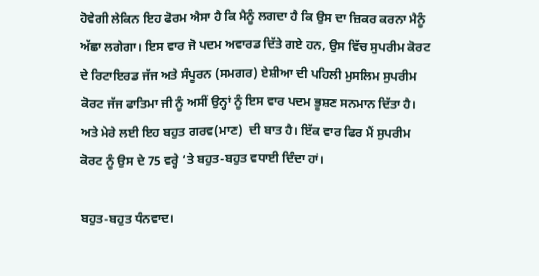ਹੋਵੇਗੀ ਲੇਕਿਨ ਇਹ ਫੋਰਮ ਐਸਾ ਹੈ ਕਿ ਮੈਨੂੰ ਲਗਦਾ ਹੈ ਕਿ ਉਸ ਦਾ ਜ਼ਿਕਰ ਕਰਨਾ ਮੈਨੂੰ ਅੱਛਾ ਲਗੇਗਾ। ਇਸ ਵਾਰ ਜੋ ਪਦਮ ਅਵਾਰਡ ਦਿੱਤੇ ਗਏ ਹਨ, ਉਸ ਵਿੱਚ ਸੁਪਰੀਮ ਕੋਰਟ ਦੇ ਰਿਟਾਇਰਡ ਜੱਜ ਅਤੇ ਸੰਪੂਰਨ (ਸਮਗਰ) ਏਸ਼ੀਆ ਦੀ ਪਹਿਲੀ ਮੁਸਲਿਮ ਸੁਪਰੀਮ ਕੋਰਟ ਜੱਜ ਫਾਤਿਮਾ ਜੀ ਨੂੰ ਅਸੀਂ ਉਨ੍ਹਾਂ ਨੂੰ ਇਸ ਵਾਰ ਪਦਮ ਭੂਸ਼ਣ ਸਨਮਾਨ ਦਿੱਤਾ ਹੈ। ਅਤੇ ਮੇਰੇ ਲਈ ਇਹ ਬਹੁਤ ਗਰਵ(ਮਾਣ)  ਦੀ ਬਾਤ ਹੈ। ਇੱਕ ਵਾਰ ਫਿਰ ਮੈਂ ਸੁਪਰੀਮ ਕੋਰਟ ਨੂੰ ਉਸ ਦੇ 75 ਵਰ੍ਹੇ ‘ਤੇ ਬਹੁਤ-ਬਹੁਤ ਵਧਾਈ ਦਿੰਦਾ ਹਾਂ।

ਬਹੁਤ-ਬਹੁਤ ਧੰਨਵਾਦ।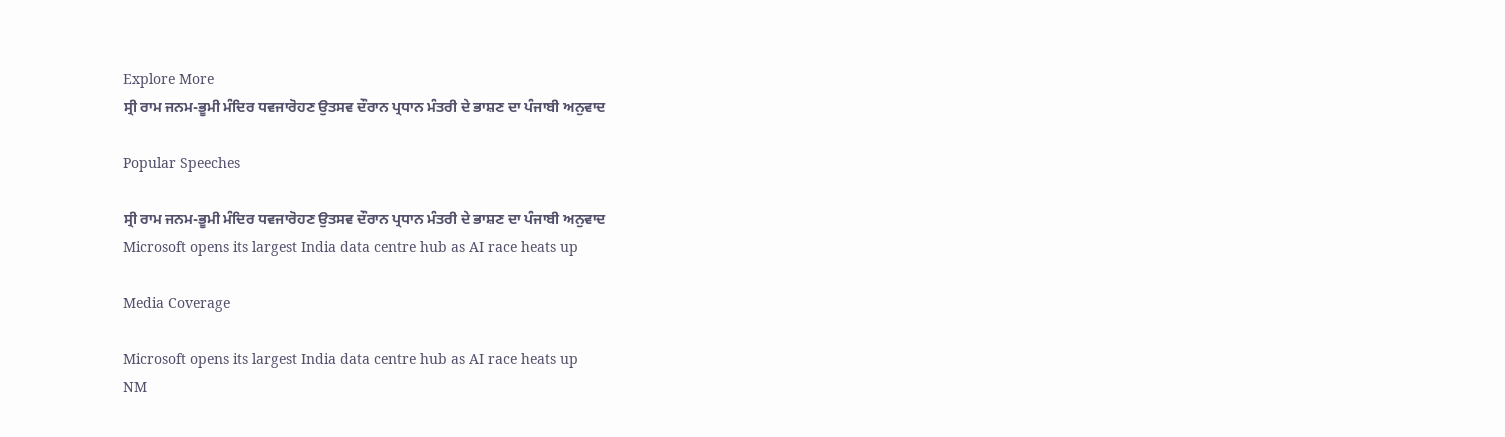Explore More
ਸ੍ਰੀ ਰਾਮ ਜਨਮ-ਭੂਮੀ ਮੰਦਿਰ ਧਵਜਾਰੋਹਣ ਉਤਸਵ ਦੌਰਾਨ ਪ੍ਰਧਾਨ ਮੰਤਰੀ ਦੇ ਭਾਸ਼ਣ ਦਾ ਪੰਜਾਬੀ ਅਨੁਵਾਦ

Popular Speeches

ਸ੍ਰੀ ਰਾਮ ਜਨਮ-ਭੂਮੀ ਮੰਦਿਰ ਧਵਜਾਰੋਹਣ ਉਤਸਵ ਦੌਰਾਨ ਪ੍ਰਧਾਨ ਮੰਤਰੀ ਦੇ ਭਾਸ਼ਣ ਦਾ ਪੰਜਾਬੀ ਅਨੁਵਾਦ
Microsoft opens its largest India data centre hub as AI race heats up

Media Coverage

Microsoft opens its largest India data centre hub as AI race heats up
NM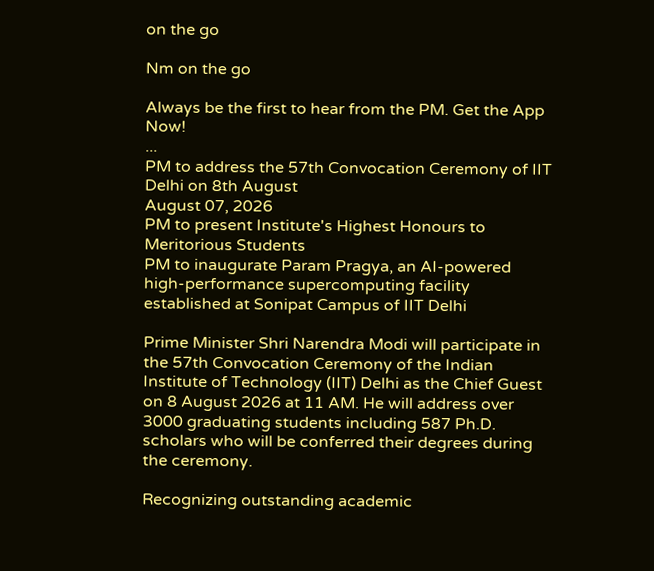on the go

Nm on the go

Always be the first to hear from the PM. Get the App Now!
...
PM to address the 57th Convocation Ceremony of IIT Delhi on 8th August
August 07, 2026
PM to present Institute's Highest Honours to Meritorious Students
PM to inaugurate Param Pragya, an AI-powered high-performance supercomputing facility established at Sonipat Campus of IIT Delhi

Prime Minister Shri Narendra Modi will participate in the 57th Convocation Ceremony of the Indian Institute of Technology (IIT) Delhi as the Chief Guest on 8 August 2026 at 11 AM. He will address over 3000 graduating students including 587 Ph.D. scholars who will be conferred their degrees during the ceremony.

Recognizing outstanding academic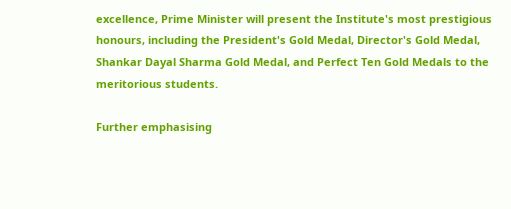excellence, Prime Minister will present the Institute's most prestigious honours, including the President's Gold Medal, Director's Gold Medal, Shankar Dayal Sharma Gold Medal, and Perfect Ten Gold Medals to the meritorious students.

Further emphasising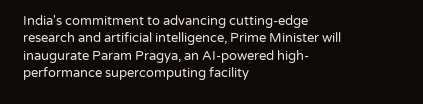India's commitment to advancing cutting-edge research and artificial intelligence, Prime Minister will inaugurate Param Pragya, an AI-powered high-performance supercomputing facility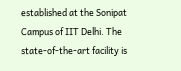established at the Sonipat Campus of IIT Delhi. The state-of-the-art facility is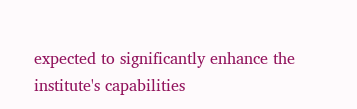expected to significantly enhance the institute's capabilities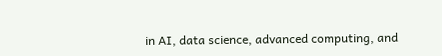in AI, data science, advanced computing, and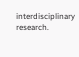interdisciplinary research.